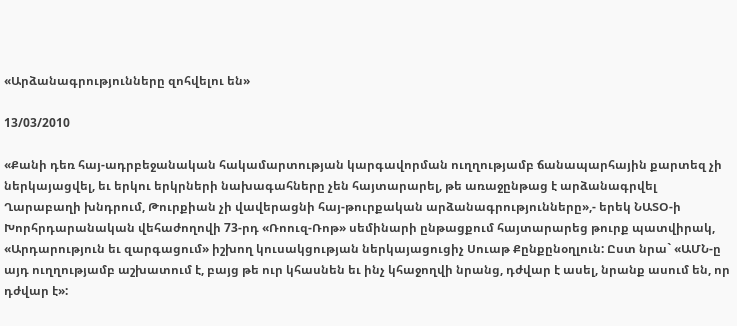«Արձանագրությունները զոհվելու են»

13/03/2010

«Քանի դեռ հայ-ադրբեջանական հակամարտության կարգավորման ուղղությամբ ճանապարհային քարտեզ չի ներկայացվել, եւ երկու երկրների նախագահները չեն հայտարարել, թե առաջընթաց է արձանագրվել Ղարաբաղի խնդրում, Թուրքիան չի վավերացնի հայ-թուրքական արձանագրությունները»,- երեկ ՆԱՏՕ-ի Խորհրդարանական վեհաժողովի 73-րդ «Ռոուզ-Ռոթ» սեմինարի ընթացքում հայտարարեց թուրք պատվիրակ, «Արդարություն եւ զարգացում» իշխող կուսակցության ներկայացուցիչ Սուաթ Քընքընօղլուն: Ըստ նրա` «ԱՄՆ-ը այդ ուղղությամբ աշխատում է, բայց թե ուր կհասնեն եւ ինչ կհաջողվի նրանց, դժվար է ասել, նրանք ասում են, որ դժվար է»: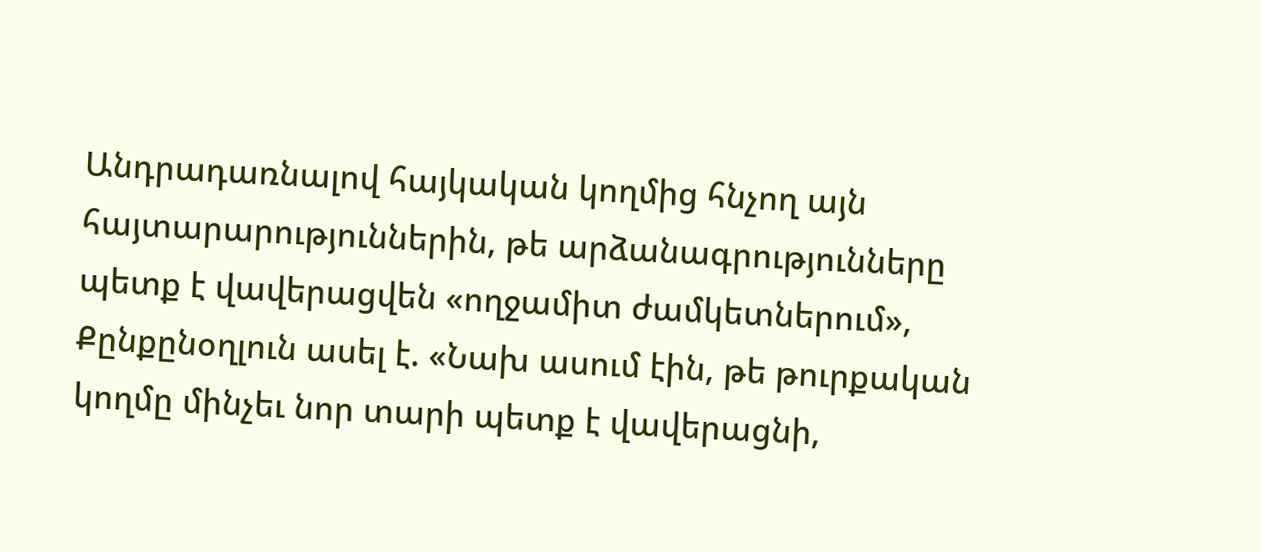Անդրադառնալով հայկական կողմից հնչող այն հայտարարություններին, թե արձանագրությունները պետք է վավերացվեն «ողջամիտ ժամկետներում», Քընքընօղլուն ասել է. «Նախ ասում էին, թե թուրքական կողմը մինչեւ նոր տարի պետք է վավերացնի,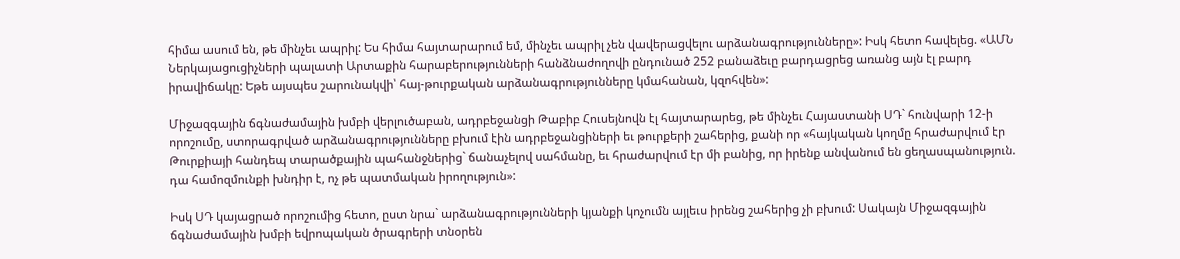հիմա ասում են, թե մինչեւ ապրիլ: Ես հիմա հայտարարում եմ, մինչեւ ապրիլ չեն վավերացվելու արձանագրությունները»: Իսկ հետո հավելեց. «ԱՄՆ Ներկայացուցիչների պալատի Արտաքին հարաբերությունների հանձնաժողովի ընդունած 252 բանաձեւը բարդացրեց առանց այն էլ բարդ իրավիճակը: Եթե այսպես շարունակվի՝ հայ-թուրքական արձանագրությունները կմահանան, կզոհվեն»:

Միջազգային ճգնաժամային խմբի վերլուծաբան, ադրբեջանցի Թաբիբ Հուսեյնովն էլ հայտարարեց, թե մինչեւ Հայաստանի ՍԴ` հունվարի 12-ի որոշումը, ստորագրված արձանագրությունները բխում էին ադրբեջանցիների եւ թուրքերի շահերից, քանի որ «հայկական կողմը հրաժարվում էր Թուրքիայի հանդեպ տարածքային պահանջներից` ճանաչելով սահմանը, եւ հրաժարվում էր մի բանից, որ իրենք անվանում են ցեղասպանություն. դա համոզմունքի խնդիր է, ոչ թե պատմական իրողություն»:

Իսկ ՍԴ կայացրած որոշումից հետո, ըստ նրա` արձանագրությունների կյանքի կոչումն այլեւս իրենց շահերից չի բխում: Սակայն Միջազգային ճգնաժամային խմբի եվրոպական ծրագրերի տնօրեն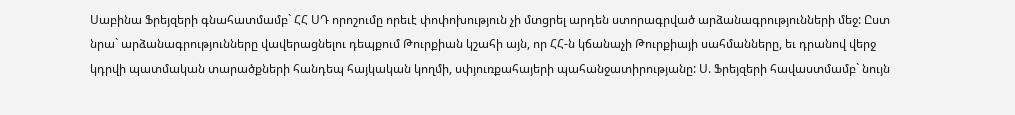Սաբինա Ֆրեյզերի գնահատմամբ` ՀՀ ՍԴ որոշումը որեւէ փոփոխություն չի մտցրել արդեն ստորագրված արձանագրությունների մեջ: Ըստ նրա` արձանագրությունները վավերացնելու դեպքում Թուրքիան կշահի այն, որ ՀՀ-ն կճանաչի Թուրքիայի սահմանները, եւ դրանով վերջ կդրվի պատմական տարածքների հանդեպ հայկական կողմի, սփյուռքահայերի պահանջատիրությանը: Ս. Ֆրեյզերի հավաստմամբ` նույն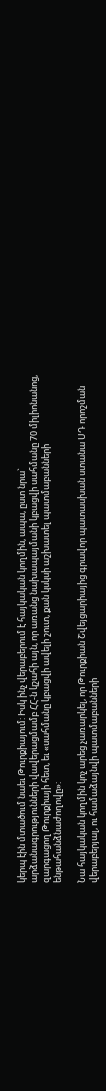կերպ էին մտածում նաեւ Թուրքիայում: Իսկ ինչ վերաբերում է հայկական կողմին, ապա, ըստ նրա` արձանագրությունների վավերացմամբ ՀՀ-ն կշահի այն, որ առանց նախապայմանի կբացվի սահմանը 70 միլիոնանոց, զարգացող Թուրքիայի հետ, եւ «սահմանը կբացվի ավելի շուտ, քան կսկսի աշխատել պատմաբանների ենթահանձնաժողովը»:

Նա հայկական կողմին կոչ արեց չառարկել, որ Թուրքիան Շվեյցարիայից գրավոր պատասխան ստանա ՍԴ որոշման վերաբերյալ, ու համաձայնվի պատմաբանների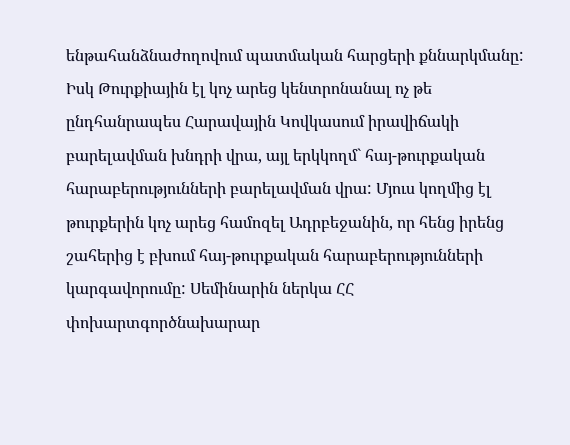ենթահանձնաժողովում պատմական հարցերի քննարկմանը: Իսկ Թուրքիային էլ կոչ արեց կենտրոնանալ ոչ թե ընդհանրապես Հարավային Կովկասում իրավիճակի բարելավման խնդրի վրա, այլ երկկողմ` հայ-թուրքական հարաբերությունների բարելավման վրա: Մյուս կողմից էլ թուրքերին կոչ արեց համոզել Ադրբեջանին, որ հենց իրենց շահերից է բխում հայ-թուրքական հարաբերությունների կարգավորումը: Սեմինարին ներկա ՀՀ փոխարտգործնախարար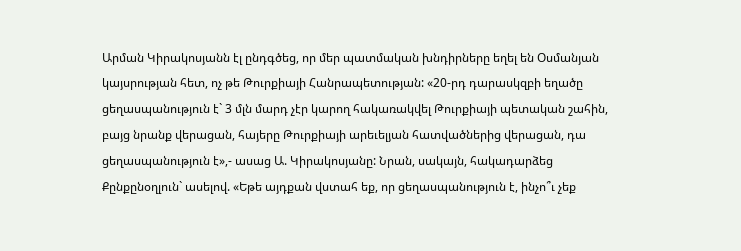Արման Կիրակոսյանն էլ ընդգծեց, որ մեր պատմական խնդիրները եղել են Օսմանյան կայսրության հետ, ոչ թե Թուրքիայի Հանրապետության: «20-րդ դարասկզբի եղածը ցեղասպանություն է` 3 մլն մարդ չէր կարող հակառակվել Թուրքիայի պետական շահին, բայց նրանք վերացան, հայերը Թուրքիայի արեւելյան հատվածներից վերացան, դա ցեղասպանություն է»,- ասաց Ա. Կիրակոսյանը: Նրան, սակայն, հակադարձեց Քընքընօղլուն` ասելով. «Եթե այդքան վստահ եք, որ ցեղասպանություն է, ինչո՞ւ չեք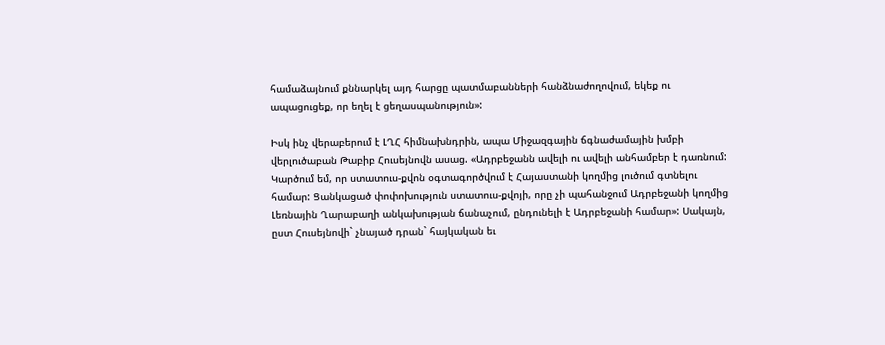համաձայնում քննարկել այդ հարցը պատմաբանների հանձնաժողովում, եկեք ու ապացուցեք, որ եղել է ցեղասպանություն»:

Իսկ ինչ վերաբերում է ԼՂՀ հիմնախնդրին, ապա Միջազգային ճգնաժամային խմբի վերլուծաբան Թաբիբ Հուսեյնովն ասաց. «Ադրբեջանն ավելի ու ավելի անհամբեր է դառնում: Կարծում եմ, որ ստատուս-քվոն օգտագործվում է Հայաստանի կողմից լուծում գտնելու համար: Ցանկացած փոփոխություն ստատուս-քվոյի, որը չի պահանջում Ադրբեջանի կողմից Լեռնային Ղարաբաղի անկախության ճանաչում, ընդունելի է Ադրբեջանի համար»: Սակայն, ըստ Հուսեյնովի` չնայած դրան` հայկական եւ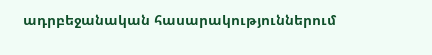ադրբեջանական հասարակություններում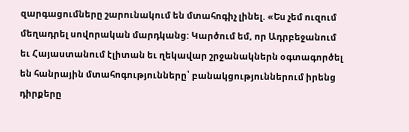զարգացումները շարունակում են մտահոգիչ լինել. «Ես չեմ ուզում մեղադրել սովորական մարդկանց: Կարծում եմ, որ Ադրբեջանում եւ Հայաստանում էլիտան եւ ղեկավար շրջանակներն օգտագործել են հանրային մտահոգությունները՝ բանակցություններում իրենց դիրքերը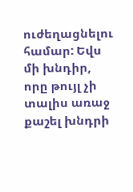ուժեղացնելու համար: Եվս մի խնդիր, որը թույլ չի տալիս առաջ քաշել խնդրի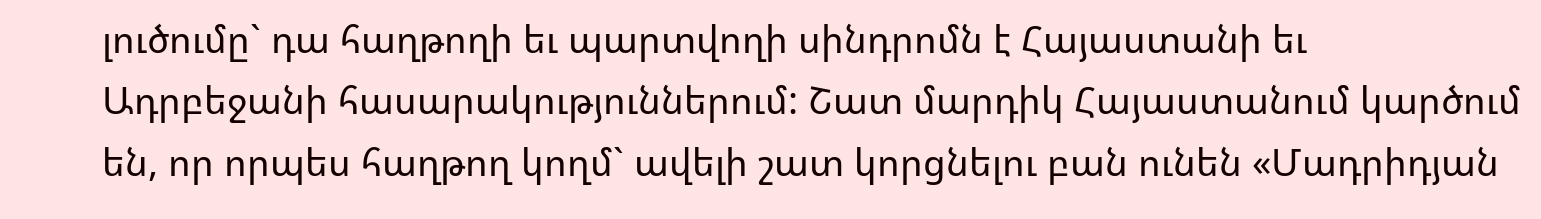լուծումը` դա հաղթողի եւ պարտվողի սինդրոմն է Հայաստանի եւ Ադրբեջանի հասարակություններում: Շատ մարդիկ Հայաստանում կարծում են, որ որպես հաղթող կողմ` ավելի շատ կորցնելու բան ունեն «Մադրիդյան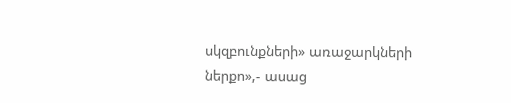սկզբունքների» առաջարկների ներքո»,- ասաց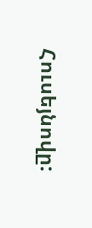Հուսեյնովը: